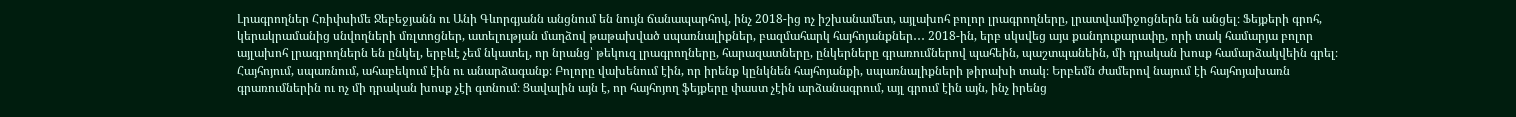Լրագրողներ Հռիփսիմե Ջեբեջյանն ու Անի Գևորգյանն անցնում են նույն ճանապարհով, ինչ 2018-ից ոչ իշխանամետ, այլախոհ բոլոր լրագրողները, լրատվամիջոցներն են անցել։ Ֆեյքերի գրոհ, կերակրամանից սնվողների մռլտոցներ, ատելության մաղձով թաթախված սպառնալիքներ, բազմահարկ հայհոյանքներ․․․ 2018-ին, երբ սկսվեց այս քանդուքարափը, որի տակ համարյա բոլոր այլախոհ լրագրողներն են ընկել, երբևէ չեմ նկատել, որ նրանց՝ թեկուզ լրագրողները, հարազատները, ընկերները գրառումներով պահեին, պաշտպանեին, մի դրական խոսք համարձակվեին գրել։ Հայհոյում, սպառնում, ահաբեկում էին ու անարձագանք։ Բոլորը վախենում էին, որ իրենք կընկնեն հայհոյանքի, սպառնալիքների թիրախի տակ։ Երբեմն ժամերով նայում էի հայհոյախառն գրառումներին ու ոչ մի դրական խոսք չէի գտնում։ Ցավալին այն է, որ հայհոյող ֆեյքերը փաստ չէին արձանագրում, այլ գրում էին այն, ինչ իրենց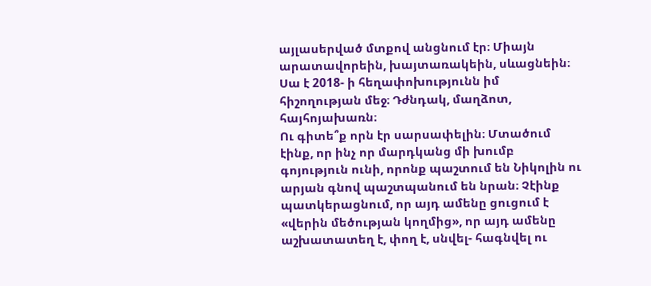այլասերված մտքով անցնում էր։ Միայն արատավորեին, խայտառակեին, սևացնեին։ Սա է 2018- ի հեղափոխությունն իմ հիշողության մեջ։ Դժնդակ, մաղձոտ, հայհոյախառն։
Ու գիտե՞ք որն էր սարսափելին։ Մտածում էինք, որ ինչ որ մարդկանց մի խումբ գոյություն ունի, որոնք պաշտում են Նիկոլին ու արյան գնով պաշտպանում են նրան։ Չէինք պատկերացնում, որ այդ ամենը ցուցում է «վերին մեծության կողմից», որ այդ ամենը աշխատատեղ է, փող է, սնվել- հագնվել ու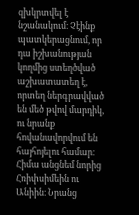զխկրտվել է նշանակում։ Չէինք պատկերացնում, որ դա իշխանության կողմից ստեղծված աշխատատեղ է, որտեղ ներգրավված են մեծ թվով մարդիկ, ու նրանք հովանավորվում են հայհոյելու համար։
Հիմա անցնեմ նորից Հռիփսիմեին ու Անիին։ Նրանց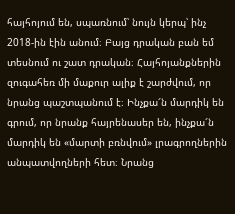հայհոյում են, սպառնում՝ նույն կերպ՝ ինչ 2018-ին էին անում։ Բայց դրական բան եմ տեսնում ու շատ դրական։ Հայհոյանքներին զուգահեռ մի մաքուր ալիք է շարժվում, որ նրանց պաշտպանում է։ Ինչքա՜ն մարդիկ են գրում, որ նրանք հայրենասեր են, ինչքա՜ն մարդիկ են «մարտի բռնվում» լրագրողներին անպատվողների հետ։ Նրանց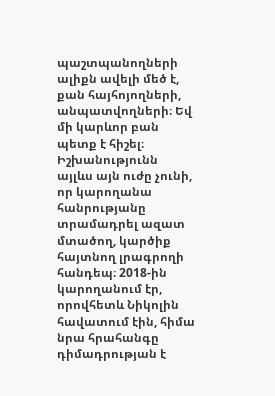պաշտպանողների ալիքն ավելի մեծ է, քան հայհոյողների, անպատվողների։ Եվ մի կարևոր բան պետք է հիշել։ Իշխանությունն այլևս այն ուժը չունի, որ կարողանա հանրությանը տրամադրել ազատ մտածող, կարծիք հայտնող լրագրողի հանդեպ։ 2018-ին կարողանում էր, որովհետև Նիկոլին հավատում էին, հիմա նրա հրահանգը դիմադրության է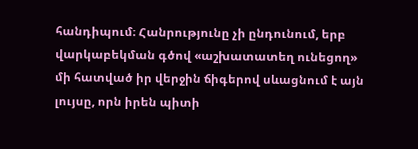հանդիպում։ Հանրությունը չի ընդունում, երբ վարկաբեկման գծով «աշխատատեղ ունեցող» մի հատված իր վերջին ճիգերով սևացնում է այն լույսը, որն իրեն պիտի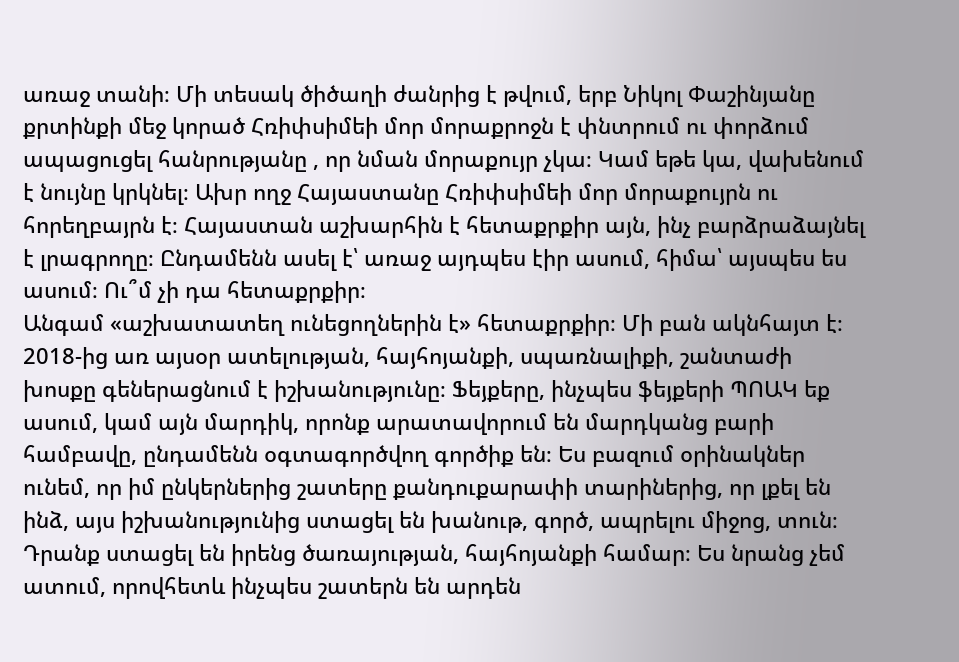առաջ տանի։ Մի տեսակ ծիծաղի ժանրից է թվում, երբ Նիկոլ Փաշինյանը քրտինքի մեջ կորած Հռիփսիմեի մոր մորաքրոջն է փնտրում ու փորձում ապացուցել հանրությանը , որ նման մորաքույր չկա։ Կամ եթե կա, վախենում է նույնը կրկնել։ Ախր ողջ Հայաստանը Հռիփսիմեի մոր մորաքույրն ու հորեղբայրն է։ Հայաստան աշխարհին է հետաքրքիր այն, ինչ բարձրաձայնել է լրագրողը։ Ընդամենն ասել է՝ առաջ այդպես էիր ասում, հիմա՝ այսպես ես ասում։ Ու՞մ չի դա հետաքրքիր։
Անգամ «աշխատատեղ ունեցողներին է» հետաքրքիր։ Մի բան ակնհայտ է։ 2018-ից առ այսօր ատելության, հայհոյանքի, սպառնալիքի, շանտաժի խոսքը գեներացնում է իշխանությունը։ Ֆեյքերը, ինչպես ֆեյքերի ՊՈԱԿ եք ասում, կամ այն մարդիկ, որոնք արատավորում են մարդկանց բարի համբավը, ընդամենն օգտագործվող գործիք են։ Ես բազում օրինակներ ունեմ, որ իմ ընկերներից շատերը քանդուքարափի տարիներից, որ լքել են ինձ, այս իշխանությունից ստացել են խանութ, գործ, ապրելու միջոց, տուն։ Դրանք ստացել են իրենց ծառայության, հայհոյանքի համար։ Ես նրանց չեմ ատում, որովհետև ինչպես շատերն են արդեն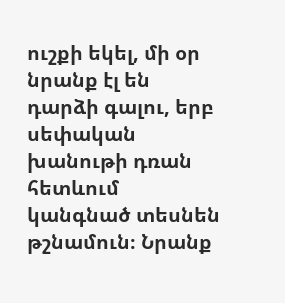ուշքի եկել, մի օր նրանք էլ են դարձի գալու, երբ սեփական խանութի դռան հետևում կանգնած տեսնեն թշնամուն։ Նրանք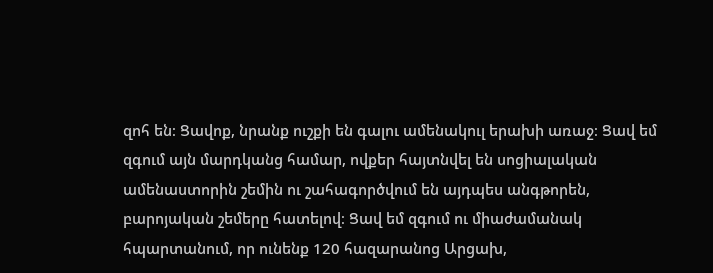զոհ են։ Ցավոք, նրանք ուշքի են գալու ամենակուլ երախի առաջ։ Ցավ եմ զգում այն մարդկանց համար, ովքեր հայտնվել են սոցիալական ամենաստորին շեմին ու շահագործվում են այդպես անգթորեն, բարոյական շեմերը հատելով։ Ցավ եմ զգում ու միաժամանակ հպարտանում, որ ունենք 120 հազարանոց Արցախ,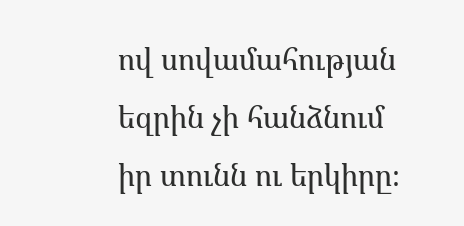ով սովամահության եզրին չի հանձնում իր տունն ու երկիրը։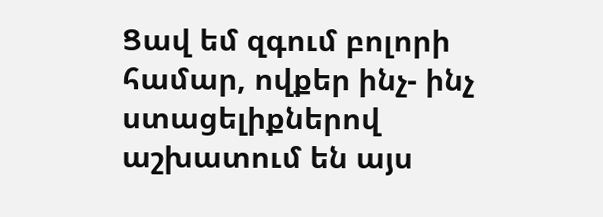Ցավ եմ զգում բոլորի համար, ովքեր ինչ- ինչ ստացելիքներով աշխատում են այս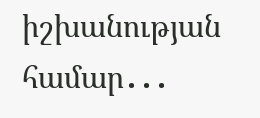իշխանության համար․․․